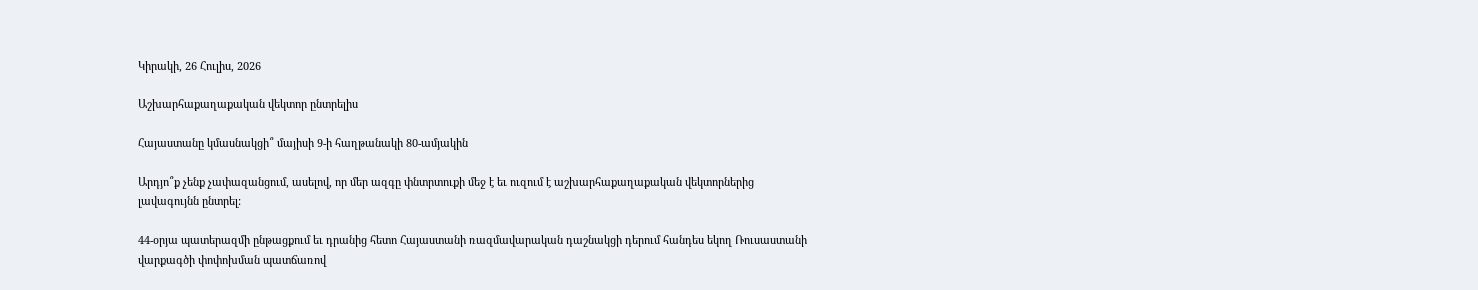Կիրակի, 26 Հուլիս, 2026

Աշխարհաքաղաքական վեկտոր ընտրելիս

Հայաստանը կմասնակցի՞ մայիսի 9-ի հաղթանակի 80-ամյակին

Արդյո՞ք չենք չափազանցում, ասելով, որ մեր ազգը փնտրտուքի մեջ է եւ ուզում է աշխարհաքաղաքական վեկտորներից լավագույնն ընտրել:

44-օրյա պատերազմի ընթացքում եւ դրանից հետո Հայաստանի ռազմավարական դաշնակցի դերում հանդես եկող Ռուսաստանի վարքագծի փոփոխման պատճառով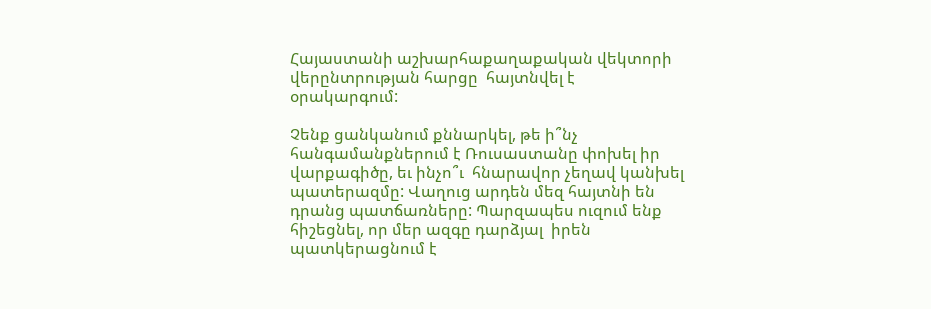Հայաստանի աշխարհաքաղաքական վեկտորի վերընտրության հարցը  հայտնվել է  օրակարգում:

Չենք ցանկանում քննարկել, թե ի՞նչ հանգամանքներում է Ռուսաստանը փոխել իր վարքագիծը, եւ ինչո՞ւ  հնարավոր չեղավ կանխել պատերազմը: Վաղուց արդեն մեզ հայտնի են դրանց պատճառները: Պարզապես ուզում ենք հիշեցնել, որ մեր ազգը դարձյալ  իրեն պատկերացնում է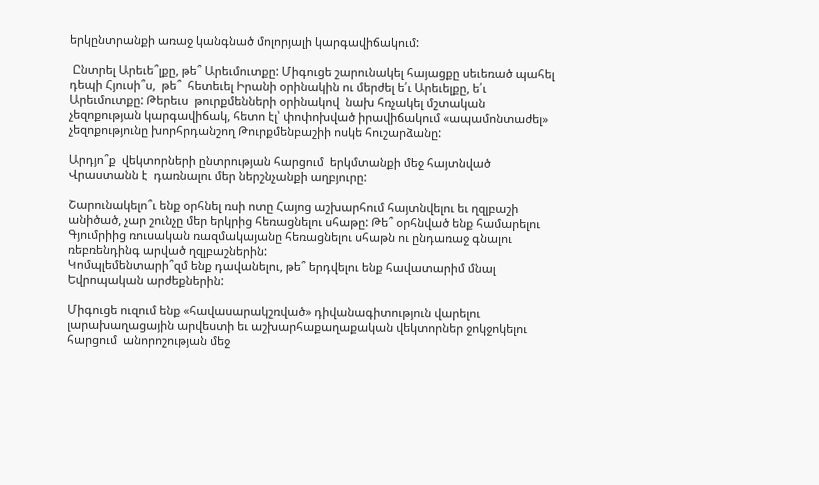երկընտրանքի առաջ կանգնած մոլորյալի կարգավիճակում:

 Ընտրել Արեւե՞լքը, թե՞ Արեւմուտքը: Միգուցե շարունակել հայացքը սեւեռած պահել դեպի Հյուսի՞ս,  թե՞  հետեւել Իրանի օրինակին ու մերժել ե՛ւ Արեւելքը, ե՛ւ Արեւմուտքը: Թերեւս  թուրքմենների օրինակով  նախ հռչակել մշտական չեզոքության կարգավիճակ, հետո էլ՝ փոփոխված իրավիճակում «ապամոնտաժել» չեզոքությունը խորհրդանշող Թուրքմենբաշիի ոսկե հուշարձանը:

Արդյո՞ք  վեկտորների ընտրության հարցում  երկմտանքի մեջ հայտնված Վրաստանն է  դառնալու մեր ներշնչանքի աղբյուրը:

Շարունակելո՞ւ ենք օրհնել ռսի ոտը Հայոց աշխարհում հայտնվելու եւ ղզլբաշի անիծած, չար շունչը մեր երկրից հեռացնելու սհաթը: Թե՞ օրհնված ենք համարելու Գյումրիից ռուսական ռազմակայանը հեռացնելու սհաթն ու ընդառաջ գնալու ռեբռենդինգ արված ղզլբաշներին:
Կոմպլեմենտարի՞զմ ենք դավանելու, թե՞ երդվելու ենք հավատարիմ մնալ  Եվրոպական արժեքներին:

Միգուցե ուզում ենք «հավասարակշռված» դիվանագիտություն վարելու լարախաղացային արվեստի եւ աշխարհաքաղաքական վեկտորներ ջոկջոկելու հարցում  անորոշության մեջ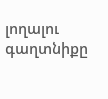լողալու գաղտնիքը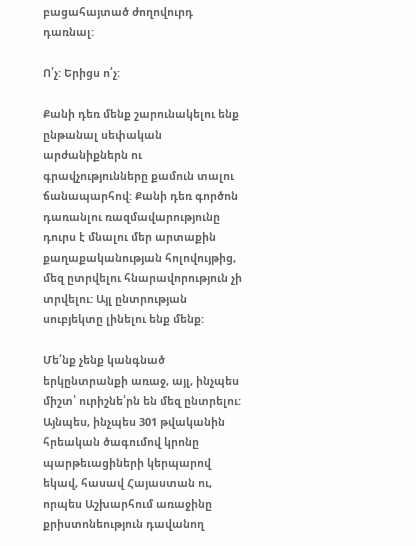բացահայտած ժողովուրդ դառնալ:

Ո՛չ: Երիցս ո՛չ:

Քանի դեռ մենք շարունակելու ենք ընթանալ սեփական արժանիքներն ու գրավչությունները քամուն տալու ճանապարհով: Քանի դեռ գործոն դառանլու ռազմավարությունը դուրս է մնալու մեր արտաքին քաղաքականության հոլովույթից, մեզ ըտրվելու հնարավորություն չի տրվելու: Այլ ընտրության սուբյեկտը լինելու ենք մենք:

Մե՛նք չենք կանգնած երկընտրանքի առաջ, այլ, ինչպես միշտ՝ ուրիշնե՛րն են մեզ ընտրելու:  Այնպես, ինչպես 301 թվականին հրեական ծագումով կրոնը  պարթեւացիների կերպարով եկավ, հասավ Հայաստան ու, որպես Աշխարհում առաջինը քրիստոնեություն դավանող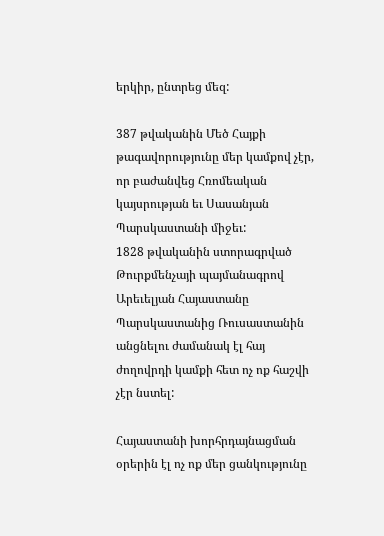երկիր, ընտրեց մեզ:

387 թվականին Մեծ Հայքի թագավորությունը մեր կամքով չէր, որ բաժանվեց Հռոմեական կայսրության եւ Սասանյան Պարսկաստանի միջեւ:
1828 թվականին ստորագրված Թուրքմենչայի պայմանագրով Արեւելյան Հայաստանը  Պարսկաստանից Ռուսաստանին անցնելու ժամանակ էլ հայ ժողովրդի կամքի հետ ոչ ոք հաշվի չէր նստել:

Հայաստանի խորհրդայնացման օրերին էլ ոչ ոք մեր ցանկությունը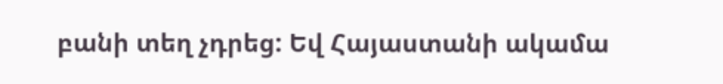բանի տեղ չդրեց: Եվ Հայաստանի ակամա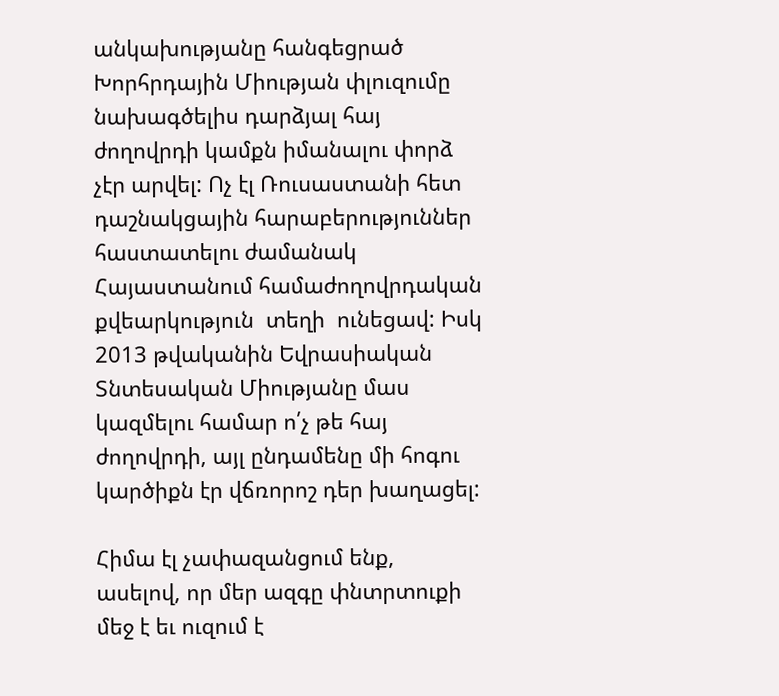անկախությանը հանգեցրած Խորհրդային Միության փլուզումը նախագծելիս դարձյալ հայ ժողովրդի կամքն իմանալու փորձ չէր արվել: Ոչ էլ Ռուսաստանի հետ դաշնակցային հարաբերություններ հաստատելու ժամանակ Հայաստանում համաժողովրդական քվեարկություն  տեղի  ունեցավ: Իսկ 2013 թվականին Եվրասիական Տնտեսական Միությանը մաս կազմելու համար ո՛չ թե հայ ժողովրդի, այլ ընդամենը մի հոգու կարծիքն էր վճռորոշ դեր խաղացել:

Հիմա էլ չափազանցում ենք, ասելով, որ մեր ազգը փնտրտուքի մեջ է եւ ուզում է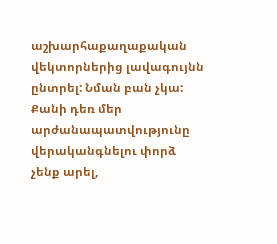աշխարհաքաղաքական վեկտորներից լավագույնն ընտրել: Նման բան չկա: Քանի դեռ մեր արժանապատվությունը վերականգնելու փորձ չենք արել,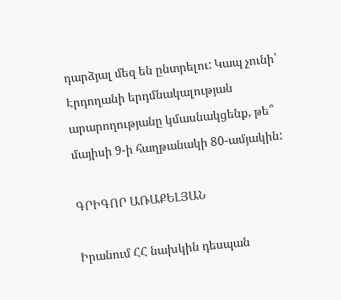դարձյալ մեզ են ընտրելու: Կապ չունի՝ Էրդողանի երդմնակալության արարողությանը կմասնակցենք, թե՞ մայիսի 9-ի հաղթանակի 80-ամյակին:

ԳՐԻԳՈՐ ԱՌԱՔԵԼՅԱՆ

Իրանում ՀՀ նախկին դեսպան